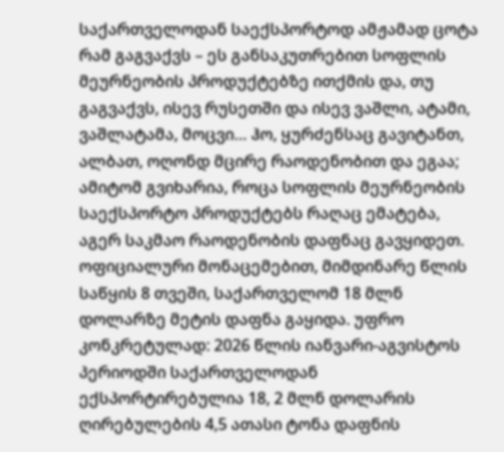საქართველოდან საექსპორტოდ ამჟამად ცოტა რამ გაგვაქვს – ეს განსაკუთრებით სოფლის მეურნეობის პროდუქტებზე ითქმის და, თუ გაგვაქვს, ისევ რუსეთში და ისევ ვაშლი, ატამი, ვაშლატამა, მოცვი… ჰო, ყურძენსაც გავიტანთ, ალბათ, ოღონდ მცირე რაოდენობით და ეგაა; ამიტომ გვიხარია, როცა სოფლის მეურნეობის საექსპორტო პროდუქტებს რაღაც ემატება, აგერ საკმაო რაოდენობის დაფნაც გავყიდეთ.
ოფიციალური მონაცემებით, მიმდინარე წლის საწყის 8 თვეში, საქართველომ 18 მლნ დოლარზე მეტის დაფნა გაყიდა. უფრო კონკრეტულად: 2026 წლის იანვარი-აგვისტოს პერიოდში საქართველოდან ექსპორტირებულია 18, 2 მლნ დოლარის ღირებულების 4,5 ათასი ტონა დაფნის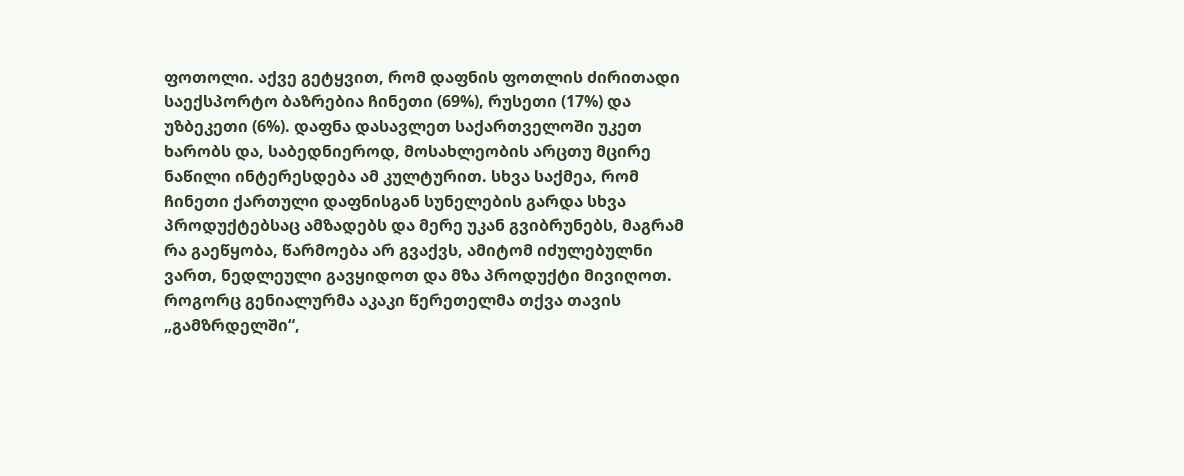ფოთოლი. აქვე გეტყვით, რომ დაფნის ფოთლის ძირითადი საექსპორტო ბაზრებია ჩინეთი (69%), რუსეთი (17%) და უზბეკეთი (6%). დაფნა დასავლეთ საქართველოში უკეთ ხარობს და, საბედნიეროდ, მოსახლეობის არცთუ მცირე ნაწილი ინტერესდება ამ კულტურით. სხვა საქმეა, რომ ჩინეთი ქართული დაფნისგან სუნელების გარდა სხვა პროდუქტებსაც ამზადებს და მერე უკან გვიბრუნებს, მაგრამ რა გაეწყობა, წარმოება არ გვაქვს, ამიტომ იძულებულნი ვართ, ნედლეული გავყიდოთ და მზა პროდუქტი მივიღოთ.
როგორც გენიალურმა აკაკი წერეთელმა თქვა თავის „გამზრდელში“,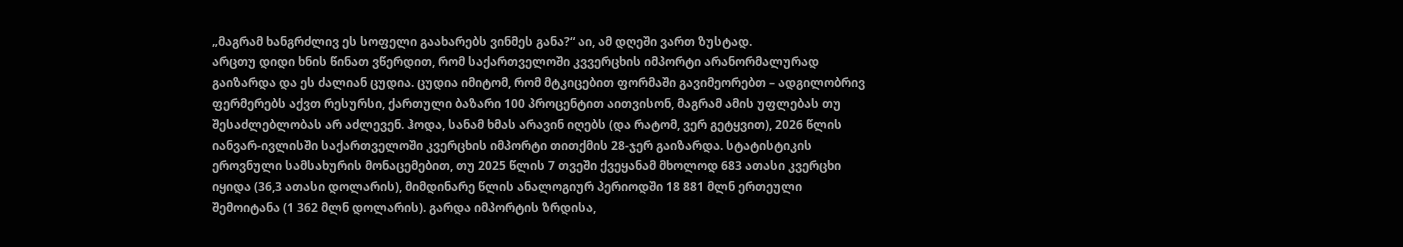„მაგრამ ხანგრძლივ ეს სოფელი გაახარებს ვინმეს განა?“ აი, ამ დღეში ვართ ზუსტად.
არცთუ დიდი ხნის წინათ ვწერდით, რომ საქართველოში კვვერცხის იმპორტი არანორმალურად გაიზარდა და ეს ძალიან ცუდია. ცუდია იმიტომ, რომ მტკიცებით ფორმაში გავიმეორებთ – ადგილობრივ ფერმერებს აქვთ რესურსი, ქართული ბაზარი 100 პროცენტით აითვისონ, მაგრამ ამის უფლებას თუ შესაძლებლობას არ აძლევენ. ჰოდა, სანამ ხმას არავინ იღებს (და რატომ, ვერ გეტყვით), 2026 წლის იანვარ-ივლისში საქართველოში კვერცხის იმპორტი თითქმის 28-ჯერ გაიზარდა. სტატისტიკის ეროვნული სამსახურის მონაცემებით, თუ 2025 წლის 7 თვეში ქვეყანამ მხოლოდ 683 ათასი კვერცხი იყიდა (36,3 ათასი დოლარის), მიმდინარე წლის ანალოგიურ პერიოდში 18 881 მლნ ერთეული შემოიტანა (1 362 მლნ დოლარის). გარდა იმპორტის ზრდისა,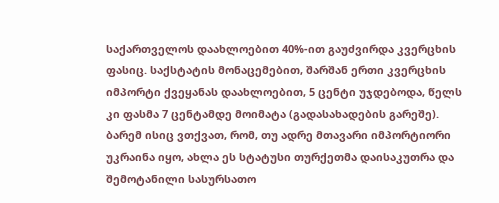საქართველოს დაახლოებით 40%-ით გაუძვირდა კვერცხის ფასიც. საქსტატის მონაცემებით, შარშან ერთი კვერცხის იმპორტი ქვეყანას დაახლოებით, 5 ცენტი უჯდებოდა, წელს კი ფასმა 7 ცენტამდე მოიმატა (გადასახადების გარეშე). ბარემ ისიც ვთქვათ, რომ, თუ ადრე მთავარი იმპორტიორი უკრაინა იყო, ახლა ეს სტატუსი თურქეთმა დაისაკუთრა და შემოტანილი სასურსათო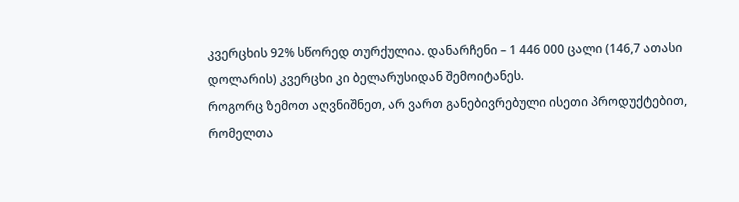კვერცხის 92% სწორედ თურქულია. დანარჩენი – 1 446 000 ცალი (146,7 ათასი დოლარის) კვერცხი კი ბელარუსიდან შემოიტანეს.
როგორც ზემოთ აღვნიშნეთ, არ ვართ განებივრებული ისეთი პროდუქტებით, რომელთა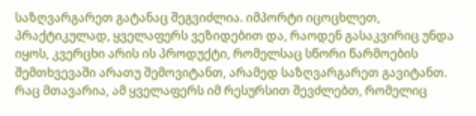საზღვარგარეთ გატანაც შეგვიძლია. იმპორტი იცოცხლეთ, პრაქტიკულად, ყველაფერს ვეზიდებით და, რაოდენ გასაკვირიც უნდა იყოს, კვერცხი არის ის პროდუქტი, რომელსაც სწორი წარმოების შემთხვევაში არათუ შემოვიტანთ, არამედ საზღვარგარეთ გავიტანთ. რაც მთავარია, ამ ყველაფერს იმ რესურსით შევძლებთ, რომელიც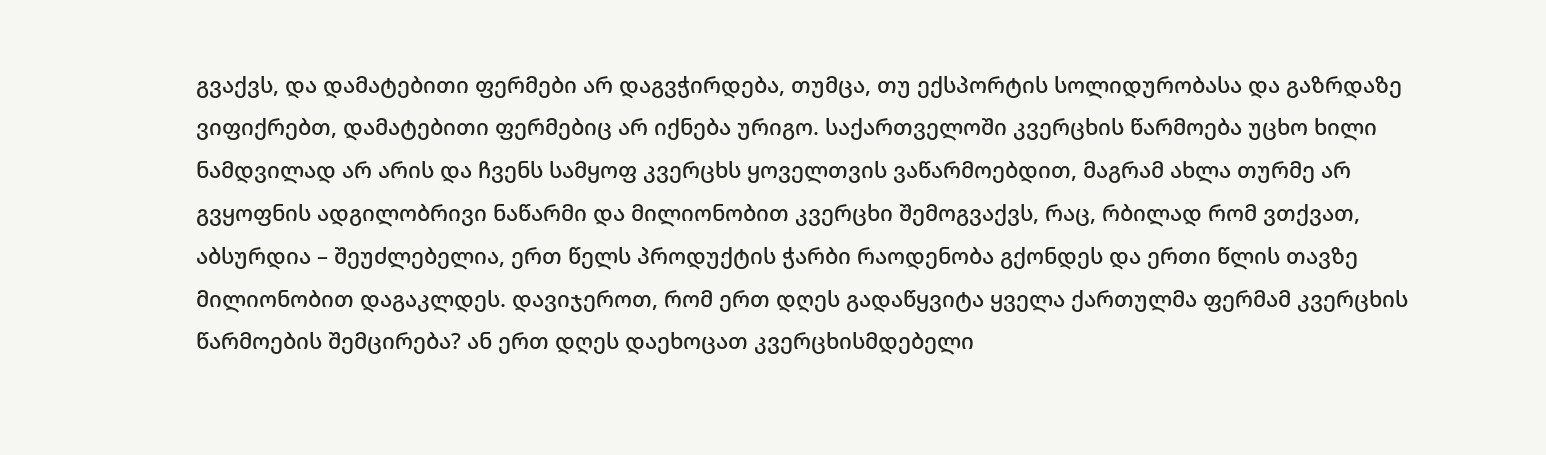გვაქვს, და დამატებითი ფერმები არ დაგვჭირდება, თუმცა, თუ ექსპორტის სოლიდურობასა და გაზრდაზე ვიფიქრებთ, დამატებითი ფერმებიც არ იქნება ურიგო. საქართველოში კვერცხის წარმოება უცხო ხილი ნამდვილად არ არის და ჩვენს სამყოფ კვერცხს ყოველთვის ვაწარმოებდით, მაგრამ ახლა თურმე არ გვყოფნის ადგილობრივი ნაწარმი და მილიონობით კვერცხი შემოგვაქვს, რაც, რბილად რომ ვთქვათ, აბსურდია – შეუძლებელია, ერთ წელს პროდუქტის ჭარბი რაოდენობა გქონდეს და ერთი წლის თავზე მილიონობით დაგაკლდეს. დავიჯეროთ, რომ ერთ დღეს გადაწყვიტა ყველა ქართულმა ფერმამ კვერცხის წარმოების შემცირება? ან ერთ დღეს დაეხოცათ კვერცხისმდებელი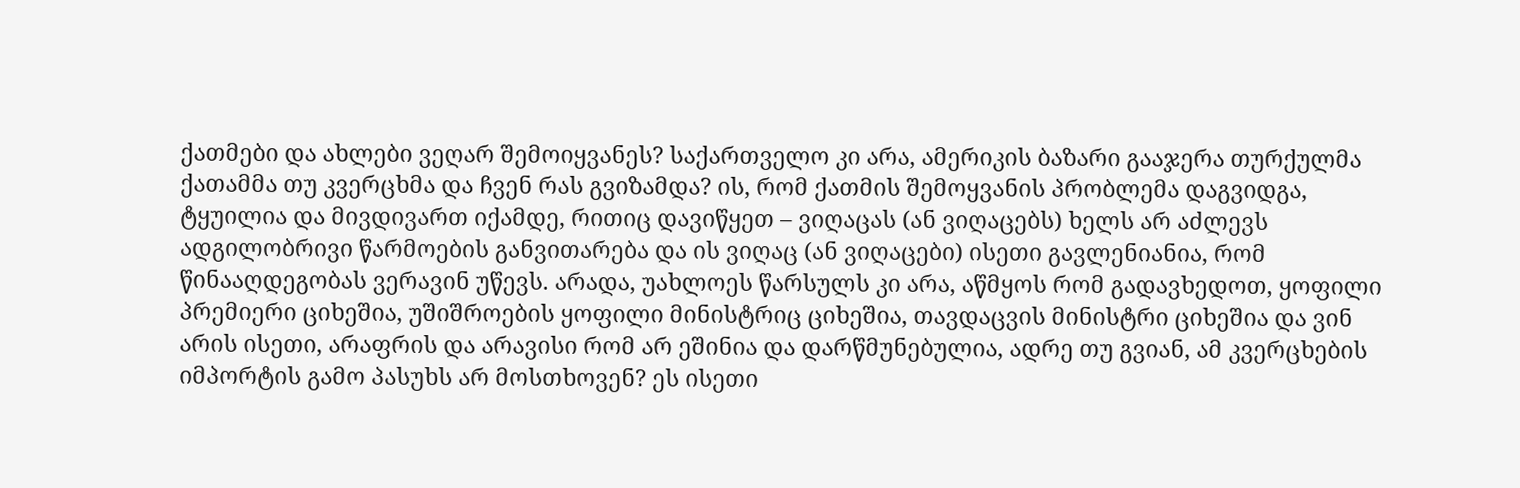ქათმები და ახლები ვეღარ შემოიყვანეს? საქართველო კი არა, ამერიკის ბაზარი გააჯერა თურქულმა ქათამმა თუ კვერცხმა და ჩვენ რას გვიზამდა? ის, რომ ქათმის შემოყვანის პრობლემა დაგვიდგა, ტყუილია და მივდივართ იქამდე, რითიც დავიწყეთ – ვიღაცას (ან ვიღაცებს) ხელს არ აძლევს ადგილობრივი წარმოების განვითარება და ის ვიღაც (ან ვიღაცები) ისეთი გავლენიანია, რომ წინააღდეგობას ვერავინ უწევს. არადა, უახლოეს წარსულს კი არა, აწმყოს რომ გადავხედოთ, ყოფილი პრემიერი ციხეშია, უშიშროების ყოფილი მინისტრიც ციხეშია, თავდაცვის მინისტრი ციხეშია და ვინ არის ისეთი, არაფრის და არავისი რომ არ ეშინია და დარწმუნებულია, ადრე თუ გვიან, ამ კვერცხების იმპორტის გამო პასუხს არ მოსთხოვენ? ეს ისეთი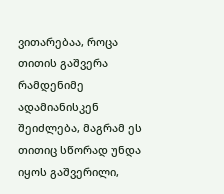ვითარებაა, როცა თითის გაშვერა რამდენიმე ადამიანისკენ შეიძლება, მაგრამ ეს თითიც სწორად უნდა იყოს გაშვერილი,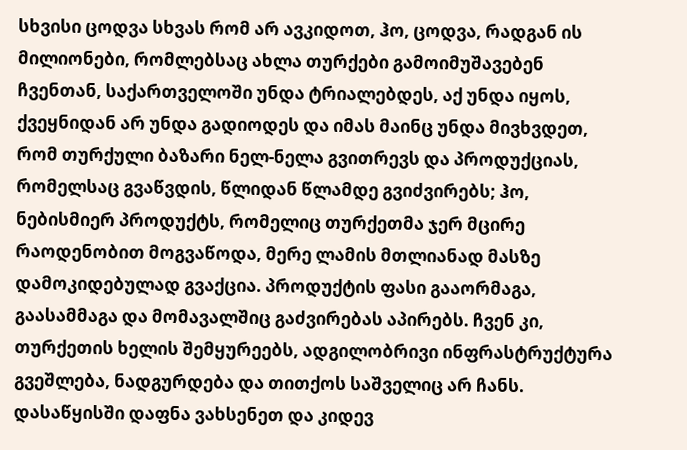სხვისი ცოდვა სხვას რომ არ ავკიდოთ, ჰო, ცოდვა, რადგან ის მილიონები, რომლებსაც ახლა თურქები გამოიმუშავებენ ჩვენთან, საქართველოში უნდა ტრიალებდეს, აქ უნდა იყოს, ქვეყნიდან არ უნდა გადიოდეს და იმას მაინც უნდა მივხვდეთ, რომ თურქული ბაზარი ნელ-ნელა გვითრევს და პროდუქციას, რომელსაც გვაწვდის, წლიდან წლამდე გვიძვირებს; ჰო, ნებისმიერ პროდუქტს, რომელიც თურქეთმა ჯერ მცირე რაოდენობით მოგვაწოდა, მერე ლამის მთლიანად მასზე დამოკიდებულად გვაქცია. პროდუქტის ფასი გააორმაგა, გაასამმაგა და მომავალშიც გაძვირებას აპირებს. ჩვენ კი, თურქეთის ხელის შემყურეებს, ადგილობრივი ინფრასტრუქტურა გვეშლება, ნადგურდება და თითქოს საშველიც არ ჩანს.
დასაწყისში დაფნა ვახსენეთ და კიდევ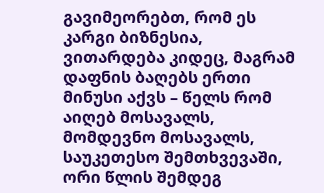გავიმეორებთ, რომ ეს კარგი ბიზნესია, ვითარდება კიდეც, მაგრამ დაფნის ბაღებს ერთი მინუსი აქვს – წელს რომ აიღებ მოსავალს, მომდევნო მოსავალს, საუკეთესო შემთხვევაში, ორი წლის შემდეგ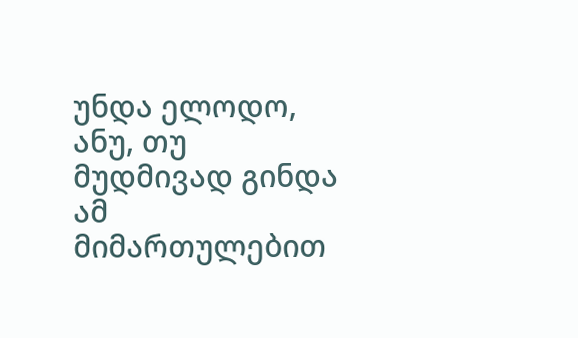უნდა ელოდო, ანუ, თუ მუდმივად გინდა ამ მიმართულებით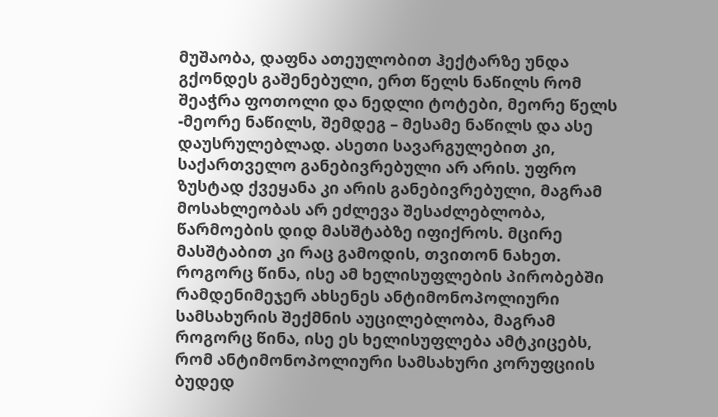მუშაობა, დაფნა ათეულობით ჰექტარზე უნდა გქონდეს გაშენებული, ერთ წელს ნაწილს რომ შეაჭრა ფოთოლი და ნედლი ტოტები, მეორე წელს -მეორე ნაწილს, შემდეგ – მესამე ნაწილს და ასე დაუსრულებლად. ასეთი სავარგულებით კი, საქართველო განებივრებული არ არის. უფრო ზუსტად ქვეყანა კი არის განებივრებული, მაგრამ მოსახლეობას არ ეძლევა შესაძლებლობა, წარმოების დიდ მასშტაბზე იფიქროს. მცირე მასშტაბით კი რაც გამოდის, თვითონ ნახეთ.
როგორც წინა, ისე ამ ხელისუფლების პირობებში რამდენიმეჯერ ახსენეს ანტიმონოპოლიური სამსახურის შექმნის აუცილებლობა, მაგრამ როგორც წინა, ისე ეს ხელისუფლება ამტკიცებს, რომ ანტიმონოპოლიური სამსახური კორუფციის ბუდედ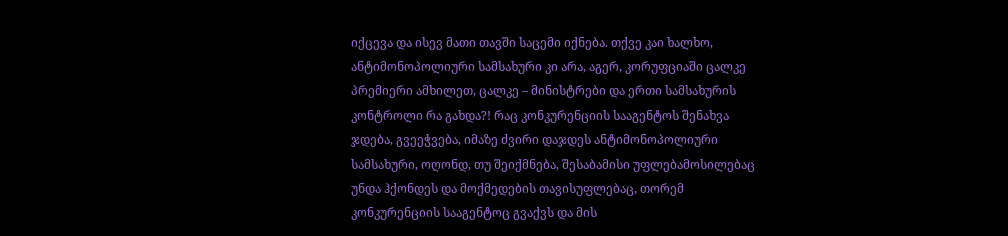იქცევა და ისევ მათი თავში საცემი იქნება. თქვე კაი ხალხო, ანტიმონოპოლიური სამსახური კი არა, აგერ, კორუფციაში ცალკე პრემიერი ამხილეთ, ცალკე – მინისტრები და ერთი სამსახურის კონტროლი რა გახდა?! რაც კონკურენციის სააგენტოს შენახვა ჯდება, გვეეჭვება, იმაზე ძვირი დაჯდეს ანტიმონოპოლიური სამსახური, ოღონდ, თუ შეიქმნება, შესაბამისი უფლებამოსილებაც უნდა ჰქონდეს და მოქმედების თავისუფლებაც, თორემ კონკურენციის სააგენტოც გვაქვს და მის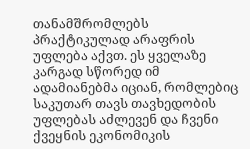თანამშრომლებს პრაქტიკულად არაფრის უფლება აქვთ. ეს ყველაზე კარგად სწორედ იმ ადამიანებმა იციან, რომლებიც საკუთარ თავს თავხედობის უფლებას აძლევენ და ჩვენი ქვეყნის ეკონომიკის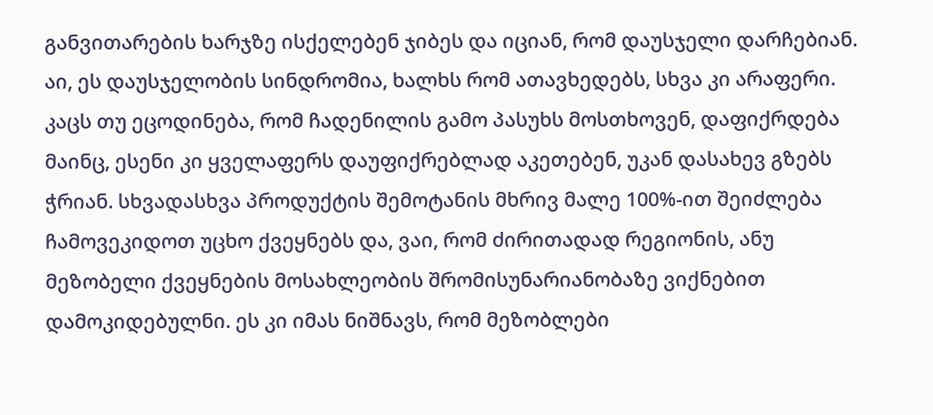განვითარების ხარჯზე ისქელებენ ჯიბეს და იციან, რომ დაუსჯელი დარჩებიან. აი, ეს დაუსჯელობის სინდრომია, ხალხს რომ ათავხედებს, სხვა კი არაფერი. კაცს თუ ეცოდინება, რომ ჩადენილის გამო პასუხს მოსთხოვენ, დაფიქრდება მაინც, ესენი კი ყველაფერს დაუფიქრებლად აკეთებენ, უკან დასახევ გზებს ჭრიან. სხვადასხვა პროდუქტის შემოტანის მხრივ მალე 100%-ით შეიძლება ჩამოვეკიდოთ უცხო ქვეყნებს და, ვაი, რომ ძირითადად რეგიონის, ანუ მეზობელი ქვეყნების მოსახლეობის შრომისუნარიანობაზე ვიქნებით დამოკიდებულნი. ეს კი იმას ნიშნავს, რომ მეზობლები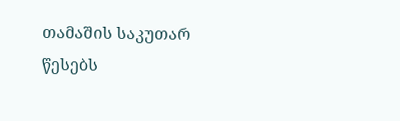თამაშის საკუთარ წესებს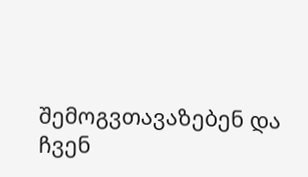შემოგვთავაზებენ და ჩვენ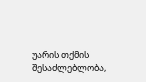უარის თქმის შესაძლებლობა,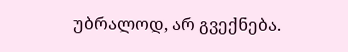უბრალოდ, არ გვექნება.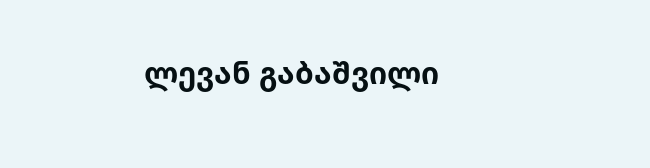ლევან გაბაშვილი